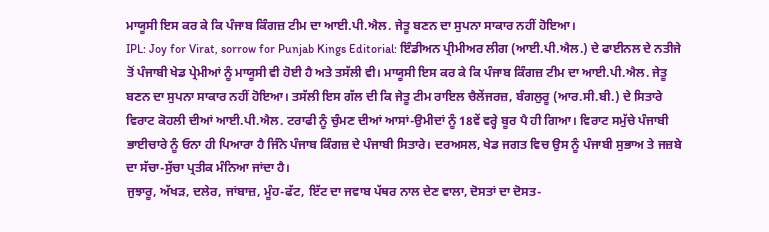ਮਾਯੂਸੀ ਇਸ ਕਰ ਕੇ ਕਿ ਪੰਜਾਬ ਕਿੰਗਜ਼ ਟੀਮ ਦਾ ਆਈ.ਪੀ.ਐਲ. ਜੇਤੂ ਬਣਨ ਦਾ ਸੁਪਨਾ ਸਾਕਾਰ ਨਹੀਂ ਹੋਇਆ।
IPL: Joy for Virat, sorrow for Punjab Kings Editorial: ਇੰਡੀਅਨ ਪ੍ਰੀਮੀਅਰ ਲੀਗ (ਆਈ.ਪੀ.ਐਲ.) ਦੇ ਫਾਈਨਲ ਦੇ ਨਤੀਜੇ ਤੋਂ ਪੰਜਾਬੀ ਖੇਡ ਪ੍ਰੇਮੀਆਂ ਨੂੰ ਮਾਯੂਸੀ ਵੀ ਹੋਈ ਹੈ ਅਤੇ ਤਸੱਲੀ ਵੀ। ਮਾਯੂਸੀ ਇਸ ਕਰ ਕੇ ਕਿ ਪੰਜਾਬ ਕਿੰਗਜ਼ ਟੀਮ ਦਾ ਆਈ.ਪੀ.ਐਲ. ਜੇਤੂ ਬਣਨ ਦਾ ਸੁਪਨਾ ਸਾਕਾਰ ਨਹੀਂ ਹੋਇਆ। ਤਸੱਲੀ ਇਸ ਗੱਲ ਦੀ ਕਿ ਜੇਤੂ ਟੀਮ ਰਾਇਲ ਚੈਲੇਂਜਰਜ਼, ਬੰਗਲੁਰੂ (ਆਰ.ਸੀ.ਬੀ.) ਦੇ ਸਿਤਾਰੇ ਵਿਰਾਟ ਕੋਹਲੀ ਦੀਆਂ ਆਈ.ਪੀ.ਐਲ. ਟਰਾਫੀ ਨੂੰ ਚੁੰਮਣ ਦੀਆਂ ਆਸਾਂ-ਉਮੀਦਾਂ ਨੂੰ 18ਵੇਂ ਵਰ੍ਹੇ ਬੂਰ ਪੈ ਹੀ ਗਿਆ। ਵਿਰਾਟ ਸਮੁੱਚੇ ਪੰਜਾਬੀ ਭਾਈਚਾਰੇ ਨੂੰ ਓਨਾ ਹੀ ਪਿਆਰਾ ਹੈ ਜਿੰਨੇ ਪੰਜਾਬ ਕਿੰਗਜ਼ ਦੇ ਪੰਜਾਬੀ ਸਿਤਾਰੇ। ਦਰਅਸਲ, ਖੇਡ ਜਗਤ ਵਿਚ ਉਸ ਨੂੰ ਪੰਜਾਬੀ ਸੁਭਾਅ ਤੇ ਜਜ਼ਬੇ ਦਾ ਸੱਚਾ-ਸੁੱਚਾ ਪ੍ਰਤੀਕ ਮੰਨਿਆ ਜਾਂਦਾ ਹੈ।
ਜੁਝਾਰੂ, ਅੱਖੜ, ਦਲੇਰ, ਜਾਂਬਾਜ਼, ਮੂੰਹ-ਫੱਟ, ਇੱਟ ਦਾ ਜਵਾਬ ਪੱਥਰ ਨਾਲ ਦੇਣ ਵਾਲਾ, ਦੋਸਤਾਂ ਦਾ ਦੋਸਤ-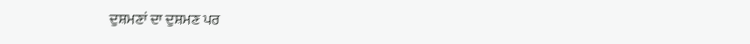ਦੁਸ਼ਮਣਾਂ ਦਾ ਦੁਸ਼ਮਣ ਪਰ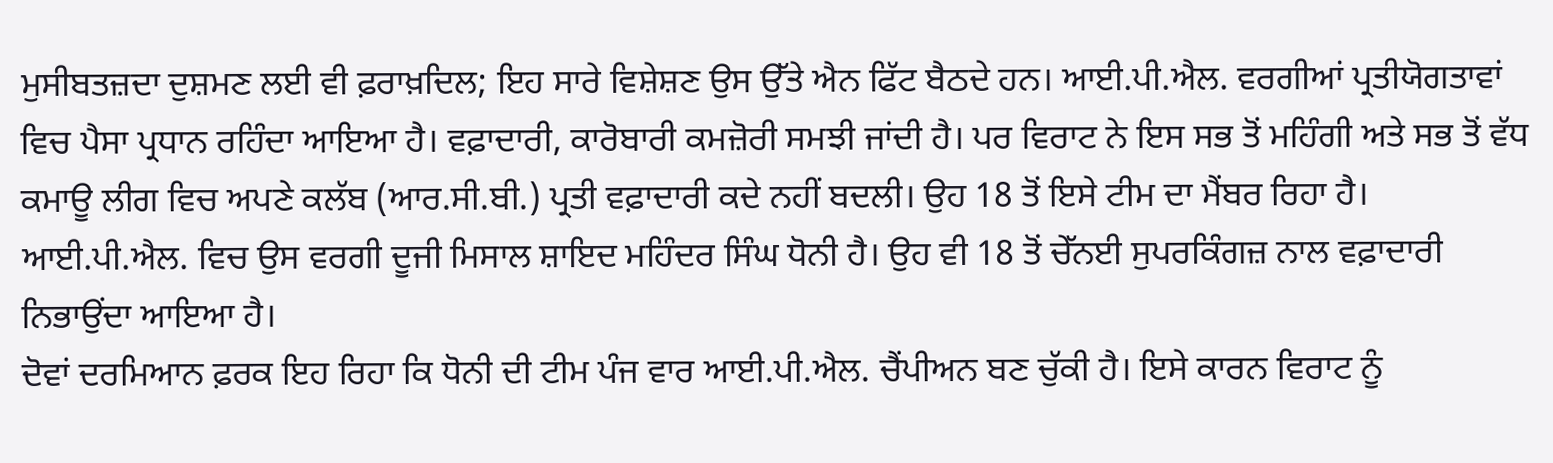ਮੁਸੀਬਤਜ਼ਦਾ ਦੁਸ਼ਮਣ ਲਈ ਵੀ ਫ਼ਰਾਖ਼ਦਿਲ; ਇਹ ਸਾਰੇ ਵਿਸ਼ੇਸ਼ਣ ਉਸ ਉੱਤੇ ਐਨ ਫਿੱਟ ਬੈਠਦੇ ਹਨ। ਆਈ.ਪੀ.ਐਲ. ਵਰਗੀਆਂ ਪ੍ਰਤੀਯੋਗਤਾਵਾਂ ਵਿਚ ਪੈਸਾ ਪ੍ਰਧਾਨ ਰਹਿੰਦਾ ਆਇਆ ਹੈ। ਵਫ਼ਾਦਾਰੀ, ਕਾਰੋਬਾਰੀ ਕਮਜ਼ੋਰੀ ਸਮਝੀ ਜਾਂਦੀ ਹੈ। ਪਰ ਵਿਰਾਟ ਨੇ ਇਸ ਸਭ ਤੋਂ ਮਹਿੰਗੀ ਅਤੇ ਸਭ ਤੋਂ ਵੱਧ ਕਮਾਊ ਲੀਗ ਵਿਚ ਅਪਣੇ ਕਲੱਬ (ਆਰ.ਸੀ.ਬੀ.) ਪ੍ਰਤੀ ਵਫ਼ਾਦਾਰੀ ਕਦੇ ਨਹੀਂ ਬਦਲੀ। ਉਹ 18 ਤੋਂ ਇਸੇ ਟੀਮ ਦਾ ਮੈਂਬਰ ਰਿਹਾ ਹੈ। ਆਈ.ਪੀ.ਐਲ. ਵਿਚ ਉਸ ਵਰਗੀ ਦੂਜੀ ਮਿਸਾਲ ਸ਼ਾਇਦ ਮਹਿੰਦਰ ਸਿੰਘ ਧੋਨੀ ਹੈ। ਉਹ ਵੀ 18 ਤੋਂ ਚੇੱਨਈ ਸੁਪਰਕਿੰਗਜ਼ ਨਾਲ ਵਫ਼ਾਦਾਰੀ ਨਿਭਾਉਂਦਾ ਆਇਆ ਹੈ।
ਦੋਵਾਂ ਦਰਮਿਆਨ ਫ਼ਰਕ ਇਹ ਰਿਹਾ ਕਿ ਧੋਨੀ ਦੀ ਟੀਮ ਪੰਜ ਵਾਰ ਆਈ.ਪੀ.ਐਲ. ਚੈਂਪੀਅਨ ਬਣ ਚੁੱਕੀ ਹੈ। ਇਸੇ ਕਾਰਨ ਵਿਰਾਟ ਨੂੰ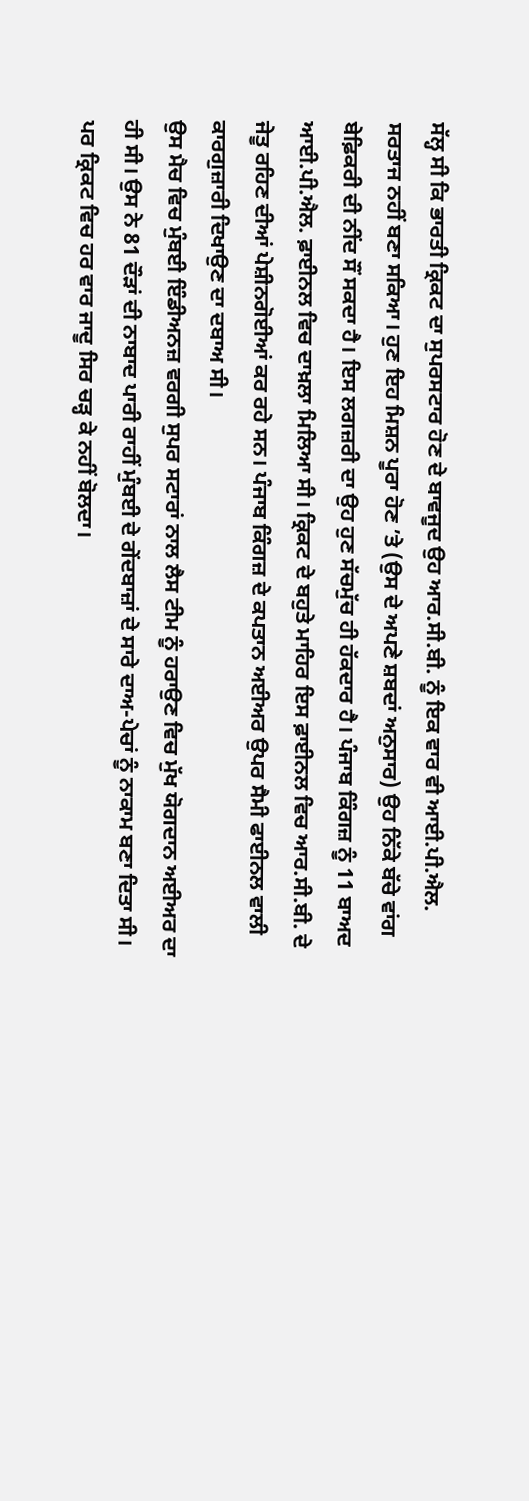ਸੱਲ੍ਹ ਸੀ ਕਿ ਭਾਰਤੀ ਕ੍ਰਿਕਟ ਦਾ ਸੁਪਰਸਟਾਰ ਹੋਣ ਦੇ ਬਾਵਜੂਦ ਉਹ ਆਰ.ਸੀ.ਬੀ. ਨੂੰ ਇਕ ਵਾਰ ਵੀ ਆਈ.ਪੀ.ਐਲ. ਸਰਤਾਜ ਨਹੀਂ ਬਣਾ ਸਕਿਆ। ਹੁਣ ਇਹ ਮਿਸ਼ਨ ਪੂਰਾ ਹੋਣ ’ਤੇ (ਉਸ ਦੇ ਅਪਣੇ ਸ਼ਬਦਾਂ ਅਨੁਸਾਰ) ਉਹ ਨਿੱਕੇ ਬੱਚੇ ਵਾਂਗ ਬੇਫ਼ਿਕਰੀ ਦੀ ਨੀਂਦ ਸੌਂ ਸਕਦਾ ਹੈ। ਇਸ ਲਗਜ਼ਰੀ ਦਾ ਉਹ ਹੁਣ ਸੱਚਮੁੱਚ ਹੀ ਹੱਕਦਾਰ ਹੈ। ਪੰਜਾਬ ਕਿੰਗਜ਼ ਨੂੰ 11 ਬਾਅਦ ਆਈ.ਪੀ.ਐਲ. ਫ਼ਾਈਨਲ ਵਿਚ ਦਾਖ਼ਲਾ ਮਿਲਿਆ ਸੀ। ਕ੍ਰਿਕਟ ਦੇ ਬਹੁਤੇ ਮਾਹਿਰ ਇਸ ਫ਼ਾਈਨਲ ਵਿਚ ਆਰ.ਸੀ.ਬੀ. ਦੇ ਜੇਤੂ ਰਹਿਣ ਦੀਆਂ ਪੇਸ਼ੀਨਗੋਈਆਂ ਕਰ ਰਹੇ ਸਨ। ਪੰਜਾਬ ਕਿੰਗਜ਼ ਦੇ ਕਪਤਾਨ ਅਈਅਰ ਉਪਰ ਸੈਮੀ ਫਾਈਨਲ ਵਾਲੀ ਕਾਰਗੁਜ਼ਾਰੀ ਦਿਖਾਉਣ ਦਾ ਦਬਾਅ ਸੀ।
ਉਸ ਮੈਚ ਵਿਚ ਮੁੰਬਈ ਇੰਡੀਅਨਜ਼ ਵਰਗੀ ਸੁਪਰ ਸਟਾਰਾਂ ਨਾਲ ਲੈਸ ਟੀਮ ਨੂੰ ਹਰਾਉਣ ਵਿਚ ਮੁੱਖ ਯੋਗਦਾਨ ਅਈਅਰ ਦਾ ਹੀ ਸੀ। ਉਸ ਨੇ 81 ਦੌੜਾਂ ਦੀ ਨਾਬਾਦ ਪਾਰੀ ਰਾਹੀਂ ਮੁੰਬਈ ਦੇ ਗੇਂਦਬਾਜ਼ਾਂ ਦੇ ਸਾਰੇ ਦਾਅ-ਪੇਚਾਂ ਨੂੰ ਨਾਕਾਮ ਬਣਾ ਦਿਤਾ ਸੀ। ਪਰ ਕ੍ਰਿਕਟ ਵਿਚ ਹਰ ਵਾਰ ਜਾਦੂ ਸਿਰ ਚੜ੍ਹ ਕੇ ਨਹੀਂ ਬੋਲਦਾ।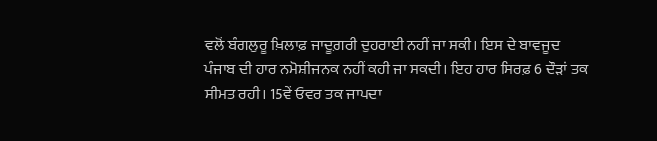ਵਲੋਂ ਬੰਗਲੁਰੂ ਖ਼ਿਲਾਫ਼ ਜਾਦੂਗ਼ਰੀ ਦੁਹਰਾਈ ਨਹੀਂ ਜਾ ਸਕੀ। ਇਸ ਦੇ ਬਾਵਜੂਦ ਪੰਜਾਬ ਦੀ ਹਾਰ ਨਮੋਸ਼ੀਜਨਕ ਨਹੀਂ ਕਹੀ ਜਾ ਸਕਦੀ। ਇਹ ਹਾਰ ਸਿਰਫ਼ 6 ਦੌੜਾਂ ਤਕ ਸੀਮਤ ਰਹੀ। 15ਵੇਂ ਓਵਰ ਤਕ ਜਾਪਦਾ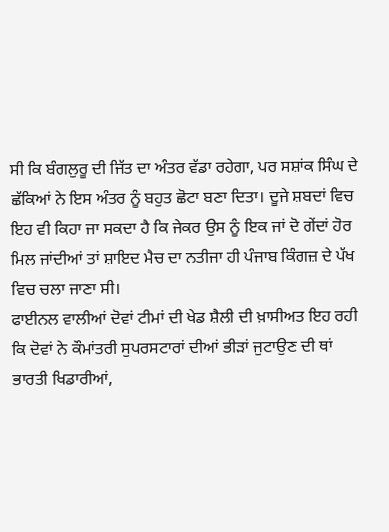ਸੀ ਕਿ ਬੰਗਲੁਰੂ ਦੀ ਜਿੱਤ ਦਾ ਅੰਤਰ ਵੱਡਾ ਰਹੇਗਾ, ਪਰ ਸਸ਼ਾਂਕ ਸਿੰਘ ਦੇ ਛੱਕਿਆਂ ਨੇ ਇਸ ਅੰਤਰ ਨੂੰ ਬਹੁਤ ਛੋਟਾ ਬਣਾ ਦਿਤਾ। ਦੂਜੇ ਸ਼ਬਦਾਂ ਵਿਚ ਇਹ ਵੀ ਕਿਹਾ ਜਾ ਸਕਦਾ ਹੈ ਕਿ ਜੇਕਰ ਉਸ ਨੂੰ ਇਕ ਜਾਂ ਦੋ ਗੇਂਦਾਂ ਹੋਰ ਮਿਲ ਜਾਂਦੀਆਂ ਤਾਂ ਸ਼ਾਇਦ ਮੈਚ ਦਾ ਨਤੀਜਾ ਹੀ ਪੰਜਾਬ ਕਿੰਗਜ਼ ਦੇ ਪੱਖ ਵਿਚ ਚਲਾ ਜਾਣਾ ਸੀ।
ਫਾਈਨਲ ਵਾਲੀਆਂ ਦੋਵਾਂ ਟੀਮਾਂ ਦੀ ਖੇਡ ਸ਼ੈਲੀ ਦੀ ਖ਼ਾਸੀਅਤ ਇਹ ਰਹੀ ਕਿ ਦੋਵਾਂ ਨੇ ਕੌਮਾਂਤਰੀ ਸੁਪਰਸਟਾਰਾਂ ਦੀਆਂ ਭੀੜਾਂ ਜੁਟਾਉਣ ਦੀ ਥਾਂ ਭਾਰਤੀ ਖਿਡਾਰੀਆਂ,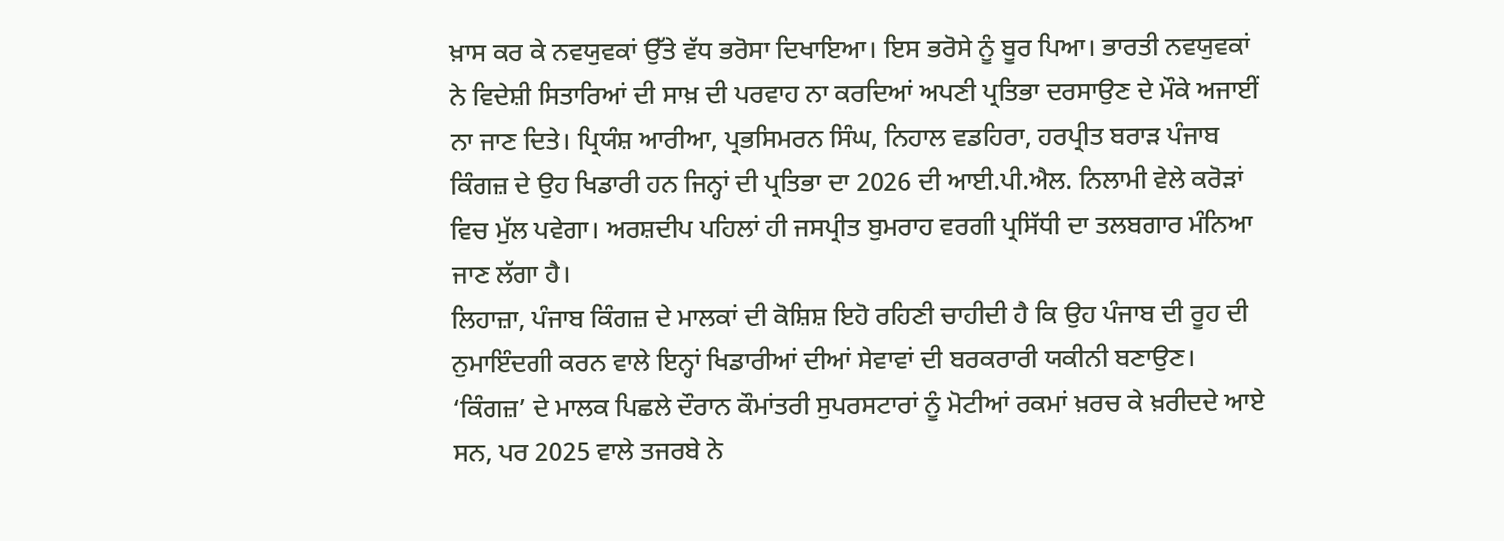ਖ਼ਾਸ ਕਰ ਕੇ ਨਵਯੁਵਕਾਂ ਉੱਤੇ ਵੱਧ ਭਰੋਸਾ ਦਿਖਾਇਆ। ਇਸ ਭਰੋਸੇ ਨੂੰ ਬੂਰ ਪਿਆ। ਭਾਰਤੀ ਨਵਯੁਵਕਾਂ ਨੇ ਵਿਦੇਸ਼ੀ ਸਿਤਾਰਿਆਂ ਦੀ ਸਾਖ਼ ਦੀ ਪਰਵਾਹ ਨਾ ਕਰਦਿਆਂ ਅਪਣੀ ਪ੍ਰਤਿਭਾ ਦਰਸਾਉਣ ਦੇ ਮੌਕੇ ਅਜਾਈਂ ਨਾ ਜਾਣ ਦਿਤੇ। ਪ੍ਰਿਯੰਸ਼ ਆਰੀਆ, ਪ੍ਰਭਸਿਮਰਨ ਸਿੰਘ, ਨਿਹਾਲ ਵਡਹਿਰਾ, ਹਰਪ੍ਰੀਤ ਬਰਾੜ ਪੰਜਾਬ ਕਿੰਗਜ਼ ਦੇ ਉਹ ਖਿਡਾਰੀ ਹਨ ਜਿਨ੍ਹਾਂ ਦੀ ਪ੍ਰਤਿਭਾ ਦਾ 2026 ਦੀ ਆਈ.ਪੀ.ਐਲ. ਨਿਲਾਮੀ ਵੇਲੇ ਕਰੋੜਾਂ ਵਿਚ ਮੁੱਲ ਪਵੇਗਾ। ਅਰਸ਼ਦੀਪ ਪਹਿਲਾਂ ਹੀ ਜਸਪ੍ਰੀਤ ਬੁਮਰਾਹ ਵਰਗੀ ਪ੍ਰਸਿੱਧੀ ਦਾ ਤਲਬਗਾਰ ਮੰਨਿਆ ਜਾਣ ਲੱਗਾ ਹੈ।
ਲਿਹਾਜ਼ਾ, ਪੰਜਾਬ ਕਿੰਗਜ਼ ਦੇ ਮਾਲਕਾਂ ਦੀ ਕੋਸ਼ਿਸ਼ ਇਹੋ ਰਹਿਣੀ ਚਾਹੀਦੀ ਹੈ ਕਿ ਉਹ ਪੰਜਾਬ ਦੀ ਰੂਹ ਦੀ ਨੁਮਾਇੰਦਗੀ ਕਰਨ ਵਾਲੇ ਇਨ੍ਹਾਂ ਖਿਡਾਰੀਆਂ ਦੀਆਂ ਸੇਵਾਵਾਂ ਦੀ ਬਰਕਰਾਰੀ ਯਕੀਨੀ ਬਣਾਉਣ। ‘ਕਿੰਗਜ਼’ ਦੇ ਮਾਲਕ ਪਿਛਲੇ ਦੌਰਾਨ ਕੌਮਾਂਤਰੀ ਸੁਪਰਸਟਾਰਾਂ ਨੂੰ ਮੋਟੀਆਂ ਰਕਮਾਂ ਖ਼ਰਚ ਕੇ ਖ਼ਰੀਦਦੇ ਆਏ ਸਨ, ਪਰ 2025 ਵਾਲੇ ਤਜਰਬੇ ਨੇ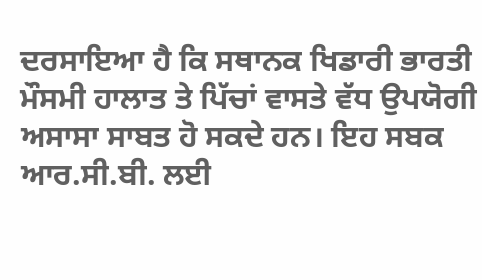ਦਰਸਾਇਆ ਹੈ ਕਿ ਸਥਾਨਕ ਖਿਡਾਰੀ ਭਾਰਤੀ ਮੌਸਮੀ ਹਾਲਾਤ ਤੇ ਪਿੱਚਾਂ ਵਾਸਤੇ ਵੱਧ ਉਪਯੋਗੀ ਅਸਾਸਾ ਸਾਬਤ ਹੋ ਸਕਦੇ ਹਨ। ਇਹ ਸਬਕ ਆਰ.ਸੀ.ਬੀ. ਲਈ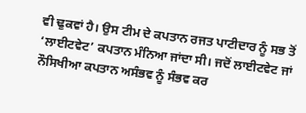ਵੀ ਢੁਕਵਾਂ ਹੈ। ਉਸ ਟੀਮ ਦੇ ਕਪਤਾਨ ਰਜਤ ਪਾਟੀਦਾਰ ਨੂੰ ਸਭ ਤੋਂ ‘ਲਾਈਟਵੇਟ’ ਕਪਤਾਨ ਮੰਨਿਆ ਜਾਂਦਾ ਸੀ। ਜਦੋਂ ਲਾਈਟਵੇਟ ਜਾਂ ਨੌਸਿਖੀਆ ਕਪਤਾਨ ਅਸੰਭਵ ਨੂੰ ਸੰਭਵ ਕਰ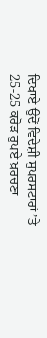ਦਿਖਾਏ ਉਦੋਂ ਵਿਦੇਸ਼ੀ ਸੁਪਰਸਟਾਰਾਂ ’ਤੇ 25-25 ਕਰੋੜ ਰੁਪਏ ਖ਼ਰਚਣਾ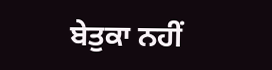ਬੇਤੁਕਾ ਨਹੀਂ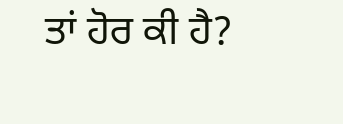ਤਾਂ ਹੋਰ ਕੀ ਹੈ?